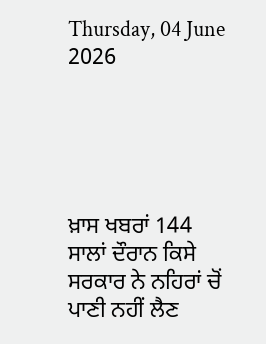Thursday, 04 June 2026





ਖ਼ਾਸ ਖਬਰਾਂ 144 ਸਾਲਾਂ ਦੌਰਾਨ ਕਿਸੇ ਸਰਕਾਰ ਨੇ ਨਹਿਰਾਂ ਚੋਂ ਪਾਣੀ ਨਹੀਂ ਲੈਣ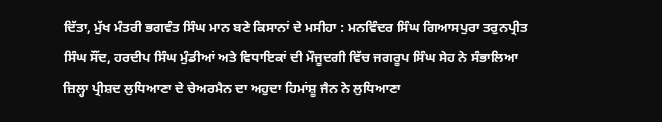ਦਿੱਤਾ, ਮੁੱਖ ਮੰਤਰੀ ਭਗਵੰਤ ਸਿੰਘ ਮਾਨ ਬਣੇ ਕਿਸਾਨਾਂ ਦੇ ਮਸੀਹਾ : ਮਨਵਿੰਦਰ ਸਿੰਘ ਗਿਆਸਪੁਰਾ ਤਰੁਨਪ੍ਰੀਤ ਸਿੰਘ ਸੌਂਦ, ਹਰਦੀਪ ਸਿੰਘ ਮੁੰਡੀਆਂ ਅਤੇ ਵਿਧਾਇਕਾਂ ਦੀ ਮੌਜੂਦਗੀ ਵਿੱਚ ਜਗਰੂਪ ਸਿੰਘ ਸੇਹ ਨੇ ਸੰਭਾਲਿਆ ਜ਼ਿਲ੍ਹਾ ਪ੍ਰੀਸ਼ਦ ਲੁਧਿਆਣਾ ਦੇ ਚੇਅਰਮੈਨ ਦਾ ਅਹੁਦਾ ਹਿਮਾਂਸ਼ੂ ਜੈਨ ਨੇ ਲੁਧਿਆਣਾ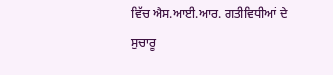ਵਿੱਚ ਐਸ.ਆਈ.ਆਰ. ਗਤੀਵਿਧੀਆਂ ਦੇ ਸੁਚਾਰੂ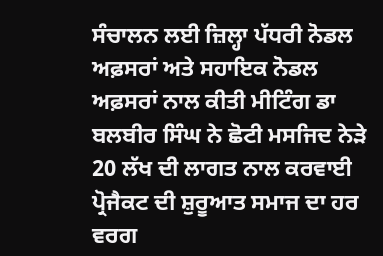ਸੰਚਾਲਨ ਲਈ ਜ਼ਿਲ੍ਹਾ ਪੱਧਰੀ ਨੋਡਲ ਅਫ਼ਸਰਾਂ ਅਤੇ ਸਹਾਇਕ ਨੋਡਲ ਅਫ਼ਸਰਾਂ ਨਾਲ ਕੀਤੀ ਮੀਟਿੰਗ ਡਾ ਬਲਬੀਰ ਸਿੰਘ ਨੇ ਛੋਟੀ ਮਸਜਿਦ ਨੇੜੇ 20 ਲੱਖ ਦੀ ਲਾਗਤ ਨਾਲ ਕਰਵਾਈ ਪ੍ਰੋਜੈਕਟ ਦੀ ਸ਼ੁਰੂਆਤ ਸਮਾਜ ਦਾ ਹਰ ਵਰਗ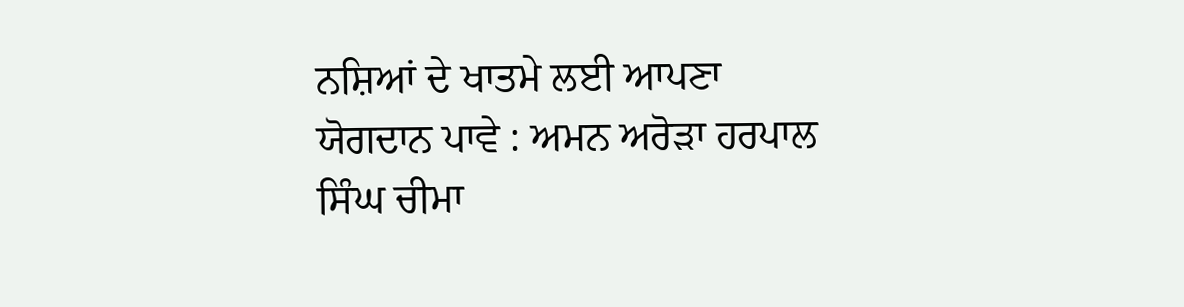ਨਸ਼ਿਆਂ ਦੇ ਖਾਤਮੇ ਲਈ ਆਪਣਾ ਯੋਗਦਾਨ ਪਾਵੇ : ਅਮਨ ਅਰੋੜਾ ਹਰਪਾਲ ਸਿੰਘ ਚੀਮਾ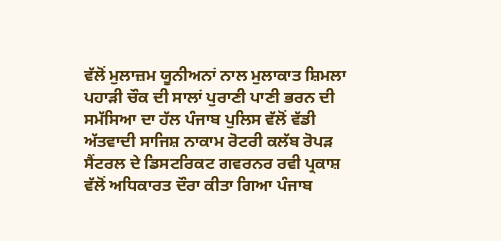ਵੱਲੋਂ ਮੁਲਾਜ਼ਮ ਯੂਨੀਅਨਾਂ ਨਾਲ ਮੁਲਾਕਾਤ ਸ਼ਿਮਲਾ ਪਹਾੜੀ ਚੌਕ ਦੀ ਸਾਲਾਂ ਪੁਰਾਣੀ ਪਾਣੀ ਭਰਨ ਦੀ ਸਮੱਸਿਆ ਦਾ ਹੱਲ ਪੰਜਾਬ ਪੁਲਿਸ ਵੱਲੋਂ ਵੱਡੀ ਅੱਤਵਾਦੀ ਸਾਜਿਸ਼ ਨਾਕਾਮ ਰੋਟਰੀ ਕਲੱਬ ਰੋਪੜ ਸੈਂਟਰਲ ਦੇ ਡਿਸਟਰਿਕਟ ਗਵਰਨਰ ਰਵੀ ਪ੍ਰਕਾਸ਼ ਵੱਲੋਂ ਅਧਿਕਾਰਤ ਦੌਰਾ ਕੀਤਾ ਗਿਆ ਪੰਜਾਬ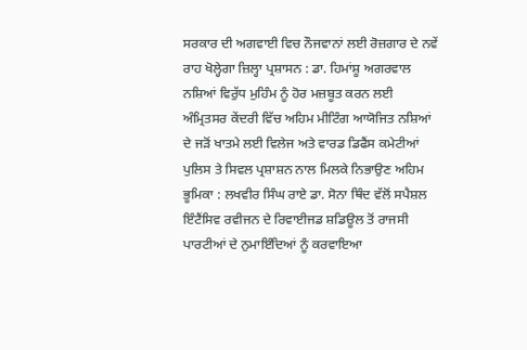ਸਰਕਾਰ ਦੀ ਅਗਵਾਈ ਵਿਚ ਨੌਜਵਾਨਾਂ ਲਈ ਰੋਜ਼ਗਾਰ ਦੇ ਨਵੇਂ ਰਾਹ ਖੋਲ੍ਹੇਗਾ ਜ਼ਿਲ੍ਹਾ ਪ੍ਰਸ਼ਾਸਨ : ਡਾ. ਹਿਮਾਂਸ਼ੂ ਅਗਰਵਾਲ ਨਸ਼ਿਆਂ ਵਿਰੁੱਧ ਮੁਹਿੰਮ ਨੂੰ ਹੋਰ ਮਜ਼ਬੂਤ ਕਰਨ ਲਈ ਅੰਮ੍ਰਿਤਸਰ ਕੇਂਦਰੀ ਵਿੱਚ ਅਹਿਮ ਮੀਟਿੰਗ ਆਯੋਜਿਤ ਨਸ਼ਿਆਂ ਦੇ ਜੜੋਂ ਖਾਤਮੇ ਲਈ ਵਿਲੇਜ ਅਤੇ ਵਾਰਡ ਡਿਫੈਂਸ ਕਮੇਟੀਆਂ ਪੁਲਿਸ ਤੇ ਸਿਵਲ ਪ੍ਰਸ਼ਾਸ਼ਨ ਨਾਲ ਮਿਲਕੇ ਨਿਭਾਉਣ ਅਹਿਮ ਭੂਮਿਕਾ : ਲਖਵੀਰ ਸਿੰਘ ਰਾਏ ਡਾ. ਸੋਨਾ ਥਿੰਦ ਵੱਲੋਂ ਸਪੈਸ਼ਲ ਇੰਟੈਂਸਿਵ ਰਵੀਜਨ ਦੇ ਰਿਵਾਈਜਡ ਸ਼ਡਿਊਲ ਤੋਂ ਰਾਜਸੀ ਪਾਰਟੀਆਂ ਦੇ ਨੁਮਾਇੰਦਿਆਂ ਨੂੰ ਕਰਵਾਇਆ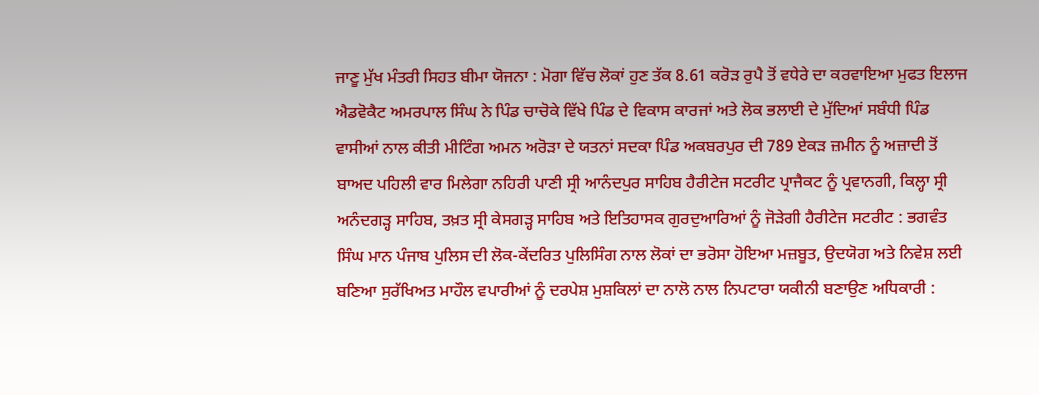ਜਾਣੂ ਮੁੱਖ ਮੰਤਰੀ ਸਿਹਤ ਬੀਮਾ ਯੋਜਨਾ : ਮੋਗਾ ਵਿੱਚ ਲੋਕਾਂ ਹੁਣ ਤੱਕ 8.61 ਕਰੋੜ ਰੁਪੈ ਤੋਂ ਵਧੇਰੇ ਦਾ ਕਰਵਾਇਆ ਮੁਫਤ ਇਲਾਜ ਐਡਵੋਕੈਟ ਅਮਰਪਾਲ ਸਿੰਘ ਨੇ ਪਿੰਡ ਚਾਚੋਕੇ ਵਿੱਖੇ ਪਿੰਡ ਦੇ ਵਿਕਾਸ ਕਾਰਜਾਂ ਅਤੇ ਲੋਕ ਭਲਾਈ ਦੇ ਮੁੱਦਿਆਂ ਸਬੰਧੀ ਪਿੰਡ ਵਾਸੀਆਂ ਨਾਲ ਕੀਤੀ ਮੀਟਿੰਗ ਅਮਨ ਅਰੋੜਾ ਦੇ ਯਤਨਾਂ ਸਦਕਾ ਪਿੰਡ ਅਕਬਰਪੁਰ ਦੀ 789 ਏਕੜ ਜ਼ਮੀਨ ਨੂੰ ਅਜ਼ਾਦੀ ਤੋਂ ਬਾਅਦ ਪਹਿਲੀ ਵਾਰ ਮਿਲੇਗਾ ਨਹਿਰੀ ਪਾਣੀ ਸ੍ਰੀ ਆਨੰਦਪੁਰ ਸਾਹਿਬ ਹੈਰੀਟੇਜ ਸਟਰੀਟ ਪ੍ਰਾਜੈਕਟ ਨੂੰ ਪ੍ਰਵਾਨਗੀ, ਕਿਲ੍ਹਾ ਸ੍ਰੀ ਅਨੰਦਗੜ੍ਹ ਸਾਹਿਬ, ਤਖ਼ਤ ਸ੍ਰੀ ਕੇਸਗੜ੍ਹ ਸਾਹਿਬ ਅਤੇ ਇਤਿਹਾਸਕ ਗੁਰਦੁਆਰਿਆਂ ਨੂੰ ਜੋੜੇਗੀ ਹੈਰੀਟੇਜ ਸਟਰੀਟ : ਭਗਵੰਤ ਸਿੰਘ ਮਾਨ ਪੰਜਾਬ ਪੁਲਿਸ ਦੀ ਲੋਕ-ਕੇਂਦਰਿਤ ਪੁਲਿਸਿੰਗ ਨਾਲ ਲੋਕਾਂ ਦਾ ਭਰੋਸਾ ਹੋਇਆ ਮਜ਼ਬੂਤ, ਉਦਯੋਗ ਅਤੇ ਨਿਵੇਸ਼ ਲਈ ਬਣਿਆ ਸੁਰੱਖਿਅਤ ਮਾਹੌਲ ਵਪਾਰੀਆਂ ਨੂੰ ਦਰਪੇਸ਼ ਮੁਸ਼ਕਿਲਾਂ ਦਾ ਨਾਲੋ ਨਾਲ ਨਿਪਟਾਰਾ ਯਕੀਨੀ ਬਣਾਉਣ ਅਧਿਕਾਰੀ :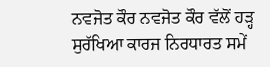ਨਵਜੋਤ ਕੌਰ ਨਵਜੋਤ ਕੌਰ ਵੱਲੋਂ ਹੜ੍ਹ ਸੁਰੱਖਿਆ ਕਾਰਜ ਨਿਰਧਾਰਤ ਸਮੇਂ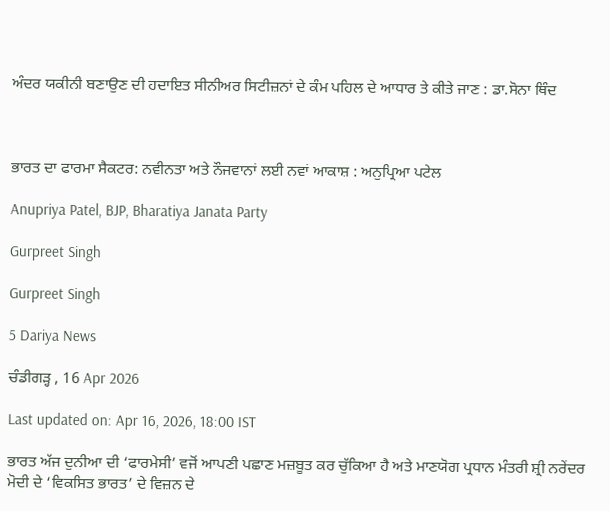ਅੰਦਰ ਯਕੀਨੀ ਬਣਾਉਣ ਦੀ ਹਦਾਇਤ ਸੀਨੀਅਰ ਸਿਟੀਜ਼ਨਾਂ ਦੇ ਕੰਮ ਪਹਿਲ ਦੇ ਆਧਾਰ ਤੇ ਕੀਤੇ ਜਾਣ : ਡਾ.ਸੋਨਾ ਥਿੰਦ



ਭਾਰਤ ਦਾ ਫਾਰਮਾ ਸੈਕਟਰ: ਨਵੀਨਤਾ ਅਤੇ ਨੌਜਵਾਨਾਂ ਲਈ ਨਵਾਂ ਆਕਾਸ਼ : ਅਨੁਪ੍ਰਿਆ ਪਟੇਲ

Anupriya Patel, BJP, Bharatiya Janata Party

Gurpreet Singh

Gurpreet Singh

5 Dariya News

ਚੰਡੀਗੜ੍ਹ , 16 Apr 2026

Last updated on: Apr 16, 2026, 18:00 IST

ਭਾਰਤ ਅੱਜ ਦੁਨੀਆ ਦੀ ‘ਫਾਰਮੇਸੀ’ ਵਜੋਂ ਆਪਣੀ ਪਛਾਣ ਮਜ਼ਬੂਤ ਕਰ ਚੁੱਕਿਆ ਹੈ ਅਤੇ ਮਾਣਯੋਗ ਪ੍ਰਧਾਨ ਮੰਤਰੀ ਸ਼੍ਰੀ ਨਰੇਂਦਰ ਮੋਦੀ ਦੇ ‘ਵਿਕਸਿਤ ਭਾਰਤ’ ਦੇ ਵਿਜ਼ਨ ਦੇ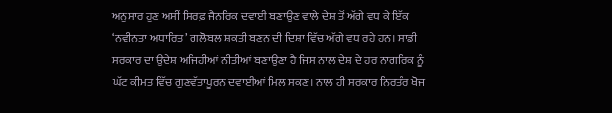ਅਨੁਸਾਰ ਹੁਣ ਅਸੀਂ ਸਿਰਫ਼ ਜੈਨਰਿਕ ਦਵਾਈ ਬਣਾਉਣ ਵਾਲੇ ਦੇਸ਼ ਤੋਂ ਅੱਗੇ ਵਧ ਕੇ ਇੱਕ ‘ਨਵੀਨਤਾ ਅਧਾਰਿਤ’ ਗਲੋਬਲ ਸ਼ਕਤੀ ਬਣਨ ਦੀ ਦਿਸ਼ਾ ਵਿੱਚ ਅੱਗੇ ਵਧ ਰਹੇ ਹਨ। ਸਾਡੀ ਸਰਕਾਰ ਦਾ ਉਦੇਸ਼ ਅਜਿਹੀਆਂ ਨੀਤੀਆਂ ਬਣਾਉਣਾ ਹੈ ਜਿਸ ਨਾਲ ਦੇਸ਼ ਦੇ ਹਰ ਨਾਗਰਿਕ ਨੂੰ ਘੱਟ ਕੀਮਤ ਵਿੱਚ ਗੁਣਵੱਤਾਪੂਰਨ ਦਵਾਈਆਂ ਮਿਲ ਸਕਣ। ਨਾਲ ਹੀ ਸਰਕਾਰ ਨਿਰਤੰਰ ਖੋਜ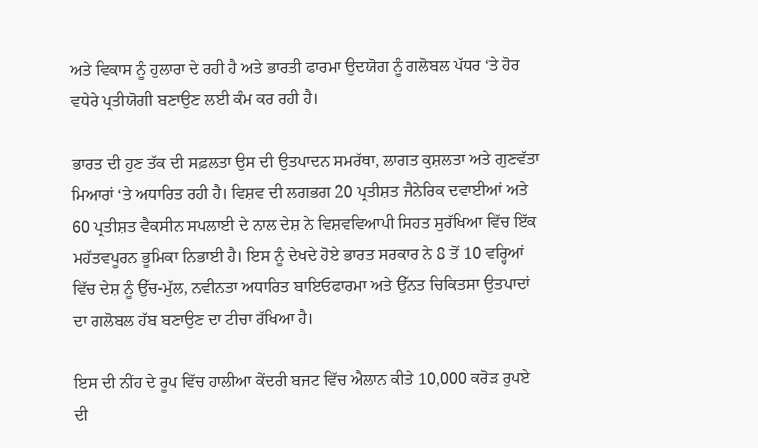ਅਤੇ ਵਿਕਾਸ ਨੂੰ ਹੁਲਾਰਾ ਦੇ ਰਹੀ ਹੈ ਅਤੇ ਭਾਰਤੀ ਫਾਰਮਾ ਉਦਯੋਗ ਨੂੰ ਗਲੋਬਲ ਪੱਧਰ ‘ਤੇ ਹੋਰ ਵਧੇਰੇ ਪ੍ਰਤੀਯੋਗੀ ਬਣਾਉਣ ਲਈ ਕੰਮ ਕਰ ਰਹੀ ਹੈ।

ਭਾਰਤ ਦੀ ਹੁਣ ਤੱਕ ਦੀ ਸਫ਼ਲਤਾ ਉਸ ਦੀ ਉਤਪਾਦਨ ਸਮਰੱਥਾ, ਲਾਗਤ ਕੁਸ਼ਲਤਾ ਅਤੇ ਗੁਣਵੱਤਾ ਮਿਆਰਾਂ ‘ਤੇ ਅਧਾਰਿਤ ਰਹੀ ਹੈ। ਵਿਸ਼ਵ ਦੀ ਲਗਭਗ 20 ਪ੍ਰਤੀਸ਼ਤ ਜੈਨੇਰਿਕ ਦਵਾਈਆਂ ਅਤੇ 60 ਪ੍ਰਤੀਸ਼ਤ ਵੈਕਸੀਨ ਸਪਲਾਈ ਦੇ ਨਾਲ ਦੇਸ਼ ਨੇ ਵਿਸ਼ਵਵਿਆਪੀ ਸਿਹਤ ਸੁਰੱਖਿਆ ਵਿੱਚ ਇੱਕ ਮਹੱਤਵਪੂਰਨ ਭੂਮਿਕਾ ਨਿਭਾਈ ਹੈ। ਇਸ ਨੂੰ ਦੇਖਦੇ ਹੋਏ ਭਾਰਤ ਸਰਕਾਰ ਨੇ 8 ਤੋਂ 10 ਵਰ੍ਹਿਆਂ ਵਿੱਚ ਦੇਸ਼ ਨੂੰ ਉੱਚ-ਮੁੱਲ, ਨਵੀਨਤਾ ਅਧਾਰਿਤ ਬਾਇਓਫਾਰਮਾ ਅਤੇ ਉੱਨਤ ਚਿਕਿਤਸਾ ਉਤਪਾਦਾਂ ਦਾ ਗਲੋਬਲ ਹੱਬ ਬਣਾਉਣ ਦਾ ਟੀਚਾ ਰੱਖਿਆ ਹੈ।

ਇਸ ਦੀ ਨੀਂਹ ਦੇ ਰੂਪ ਵਿੱਚ ਹਾਲੀਆ ਕੇਂਦਰੀ ਬਜਟ ਵਿੱਚ ਐਲਾਨ ਕੀਤੇ 10,000 ਕਰੋੜ ਰੁਪਏ ਦੀ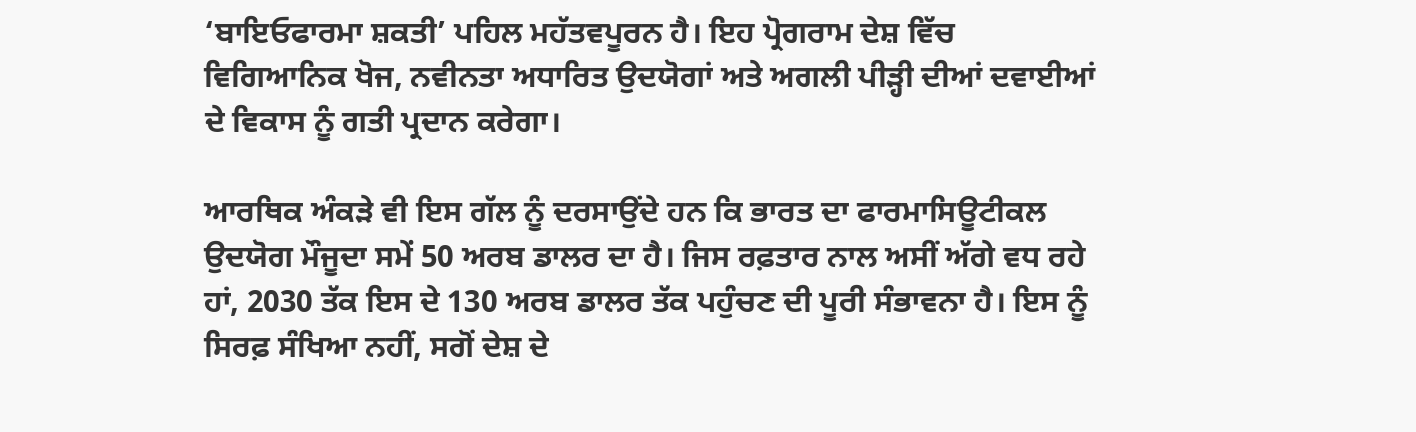‘ਬਾਇਓਫਾਰਮਾ ਸ਼ਕਤੀ’ ਪਹਿਲ ਮਹੱਤਵਪੂਰਨ ਹੈ। ਇਹ ਪ੍ਰੋਗਰਾਮ ਦੇਸ਼ ਵਿੱਚ ਵਿਗਿਆਨਿਕ ਖੋਜ, ਨਵੀਨਤਾ ਅਧਾਰਿਤ ਉਦਯੋਗਾਂ ਅਤੇ ਅਗਲੀ ਪੀੜ੍ਹੀ ਦੀਆਂ ਦਵਾਈਆਂ ਦੇ ਵਿਕਾਸ ਨੂੰ ਗਤੀ ਪ੍ਰਦਾਨ ਕਰੇਗਾ।

ਆਰਥਿਕ ਅੰਕੜੇ ਵੀ ਇਸ ਗੱਲ ਨੂੰ ਦਰਸਾਉਂਦੇ ਹਨ ਕਿ ਭਾਰਤ ਦਾ ਫਾਰਮਾਸਿਊਟੀਕਲ ਉਦਯੋਗ ਮੌਜੂਦਾ ਸਮੇਂ 50 ਅਰਬ ਡਾਲਰ ਦਾ ਹੈ। ਜਿਸ ਰਫ਼ਤਾਰ ਨਾਲ ਅਸੀਂ ਅੱਗੇ ਵਧ ਰਹੇ ਹਾਂ, 2030 ਤੱਕ ਇਸ ਦੇ 130 ਅਰਬ ਡਾਲਰ ਤੱਕ ਪਹੁੰਚਣ ਦੀ ਪੂਰੀ ਸੰਭਾਵਨਾ ਹੈ। ਇਸ ਨੂੰ ਸਿਰਫ਼ ਸੰਖਿਆ ਨਹੀਂ, ਸਗੋਂ ਦੇਸ਼ ਦੇ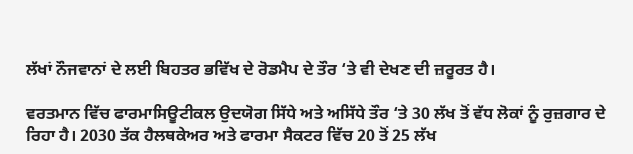ਲੱਖਾਂ ਨੌਜਵਾਨਾਂ ਦੇ ਲਈ ਬਿਹਤਰ ਭਵਿੱਖ ਦੇ ਰੋਡਮੈਪ ਦੇ ਤੌਰ ‘ਤੇ ਵੀ ਦੇਖਣ ਦੀ ਜ਼ਰੂਰਤ ਹੈ।

ਵਰਤਮਾਨ ਵਿੱਚ ਫਾਰਮਾਸਿਊਟੀਕਲ ਉਦਯੋਗ ਸਿੱਧੇ ਅਤੇ ਅਸਿੱਧੇ ਤੌਰ ‘ਤੇ 30 ਲੱਖ ਤੋਂ ਵੱਧ ਲੋਕਾਂ ਨੂੰ ਰੁਜ਼ਗਾਰ ਦੇ ਰਿਹਾ ਹੈ। 2030 ਤੱਕ ਹੈਲਥਕੇਅਰ ਅਤੇ ਫਾਰਮਾ ਸੈਕਟਰ ਵਿੱਚ 20 ਤੋਂ 25 ਲੱਖ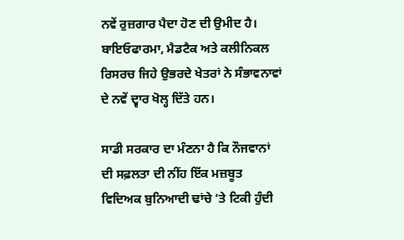ਨਵੇਂ ਰੁਜ਼ਗਾਰ ਪੈਦਾ ਹੋਣ ਦੀ ਉਮੀਦ ਹੈ। ਬਾਇਓਫਾਰਮਾ, ਮੈਡਟੈਕ ਅਤੇ ਕਲੀਨਿਕਲ ਰਿਸਰਚ ਜਿਹੇ ਉਭਰਦੇ ਖੇਤਰਾਂ ਨੇ ਸੰਭਾਵਨਾਵਾਂ ਦੇ ਨਵੇਂ ਦ੍ਵਾਰ ਖੋਲ੍ਹ ਦਿੱਤੇ ਹਨ।

ਸਾਡੀ ਸਰਕਾਰ ਦਾ ਮੰਣਨਾ ਹੈ ਕਿ ਨੌਜਵਾਨਾਂ ਦੀ ਸਫ਼ਲਤਾ ਦੀ ਨੀਂਹ ਇੱਕ ਮਜ਼ਬੂਤ ਵਿਦਿਅਕ ਬੁਨਿਆਦੀ ਢਾਂਚੇ ‘ਤੇ ਟਿਕੀ ਹੁੰਦੀ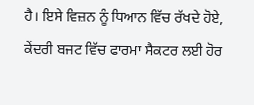ਹੈ। ਇਸੇ ਵਿਜ਼ਨ ਨੂੰ ਧਿਆਨ ਵਿੱਚ ਰੱਖਦੇ ਹੋਏ, ਕੇਂਦਰੀ ਬਜਟ ਵਿੱਚ ਫਾਰਮਾ ਸੈਕਟਰ ਲਈ ਹੋਰ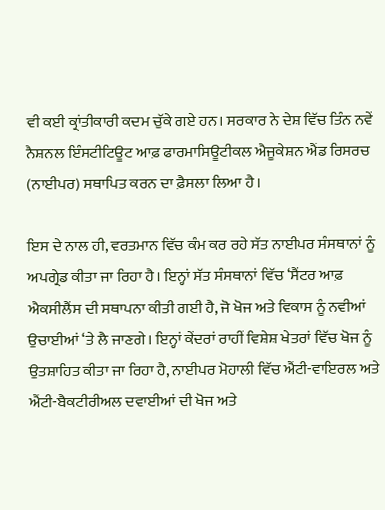ਵੀ ਕਈ ਕ੍ਰਾਂਤੀਕਾਰੀ ਕਦਮ ਚੁੱਕੇ ਗਏ ਹਨ। ਸਰਕਾਰ ਨੇ ਦੇਸ਼ ਵਿੱਚ ਤਿੰਨ ਨਵੇਂ ਨੈਸ਼ਨਲ ਇੰਸਟੀਟਿਊਟ ਆਫ਼ ਫਾਰਮਾਸਿਊਟੀਕਲ ਐਜੂਕੇਸ਼ਨ ਐਂਡ ਰਿਸਰਚ (ਨਾਈਪਰ) ਸਥਾਪਿਤ ਕਰਨ ਦਾ ਫ਼ੈਸਲਾ ਲਿਆ ਹੈ।

ਇਸ ਦੇ ਨਾਲ ਹੀ, ਵਰਤਮਾਨ ਵਿੱਚ ਕੰਮ ਕਰ ਰਹੇ ਸੱਤ ਨਾਈਪਰ ਸੰਸਥਾਨਾਂ ਨੂੰ ਅਪਗ੍ਰੇਡ ਕੀਤਾ ਜਾ ਰਿਹਾ ਹੈ। ਇਨ੍ਹਾਂ ਸੱਤ ਸੰਸਥਾਨਾਂ ਵਿੱਚ ‘ਸੈਂਟਰ ਆਫ਼ ਐਕਸੀਲੈਂਸ ਦੀ ਸਥਾਪਨਾ ਕੀਤੀ ਗਈ ਹੈ, ਜੋ ਖੋਜ ਅਤੇ ਵਿਕਾਸ ਨੂੰ ਨਵੀਆਂ ਉਚਾਈਆਂ ‘ਤੇ ਲੈ ਜਾਣਗੇ। ਇਨ੍ਹਾਂ ਕੇਂਦਰਾਂ ਰਾਹੀਂ ਵਿਸ਼ੇਸ਼ ਖੇਤਰਾਂ ਵਿੱਚ ਖੋਜ ਨੂੰ ਉਤਸ਼ਾਹਿਤ ਕੀਤਾ ਜਾ ਰਿਹਾ ਹੈ, ਨਾਈਪਰ ਮੋਹਾਲੀ ਵਿੱਚ ਐਂਟੀ-ਵਾਇਰਲ ਅਤੇ ਐਂਟੀ-ਬੈਕਟੀਰੀਅਲ ਦਵਾਈਆਂ ਦੀ ਖੋਜ ਅਤੇ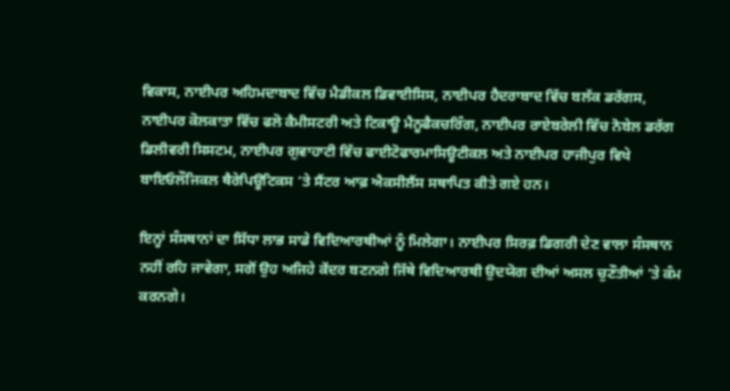ਵਿਕਾਸ, ਨਾਈਪਰ ਅਹਿਮਦਾਬਾਦ ਵਿੱਚ ਮੈਡੀਕਲ ਡਿਵਾਈਸਿਸ, ਨਾਈਪਰ ਹੈਦਰਾਬਾਦ ਵਿੱਚ ਬਲੱਕ ਡਰੱਗਸ, ਨਾਈਪਰ ਕੋਲਕਾਤਾ ਵਿੱਚ ਫਲੋ ਕੈਮੀਸਟਰੀ ਅਤੇ ਟਿਕਾਊ ਮੈਨੂਫੈਕਚਰਿੰਗ, ਨਾਈਪਰ ਰਾਏਬਰੇਲੀ ਵਿੱਚ ਨੋਬੇਲ ਡਰੱਗ ਡਿਲੀਵਰੀ ਸਿਸਟਮ, ਨਾਈਪਰ ਗੁਵਾਹਾਟੀ ਵਿੱਚ ਫਾਈਟੋਫਾਰਮਾਸਿਊਟੀਕਲ ਅਤੇ ਨਾਈਪਰ ਹਾਜੀਪੁਰ ਵਿਖੇ ਬਾਇਓਲੌਜਿਕਲ ਥੈਰੇਪਿਊਟਿਕਸ ‘ਤੇ ਸੈਂਟਰ ਆਫ਼ ਐਕਸੀਲੈਂਸ ਸਥਾਪਿਤ ਕੀਤੇ ਗਏ ਹਨ।

ਇਨ੍ਹਾਂ ਸੰਸਥਾਨਾਂ ਦਾ ਸਿੱਧਾ ਲਾਭ ਸਾਡੇ ਵਿਦਿਆਰਥੀਆਂ ਨੂੰ ਮਿਲੇਗਾ। ਨਾਈਪਰ ਸਿਰਫ਼ ਡਿਗਰੀ ਦੇਣ ਵਾਲਾ ਸੰਸਥਾਨ ਨਹੀਂ ਰਹਿ ਜਾਵੇਗਾ, ਸਗੋਂ ਉਹ ਅਜਿਹੇ ਕੇਂਦਰ ਬਣਨਗੇ ਜਿੱਥੇ ਵਿਦਿਆਰਥੀ ਉਦਯੋਗ ਦੀਆਂ ਅਸਲ ਚੁਣੌਤੀਆਂ ‘ਤੇ ਕੰਮ ਕਰਨਗੇ।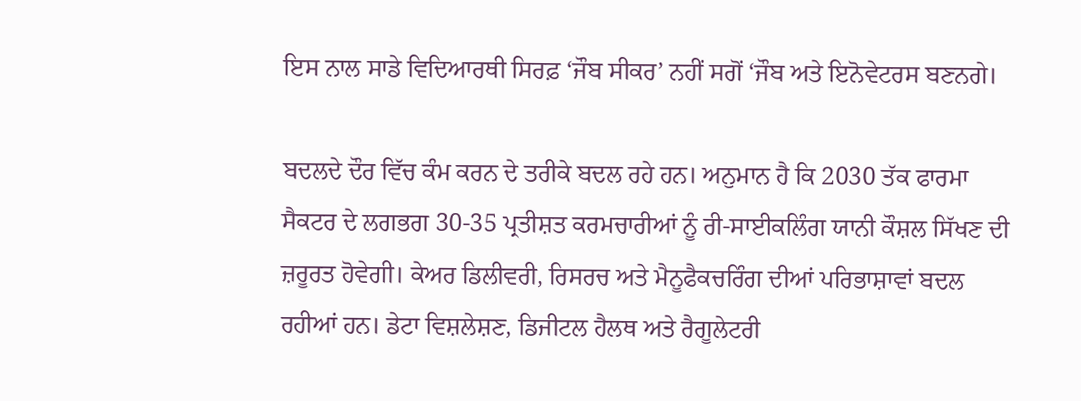ਇਸ ਨਾਲ ਸਾਡੇ ਵਿਦਿਆਰਥੀ ਸਿਰਫ਼ ‘ਜੌਬ ਸੀਕਰ’ ਨਹੀਂ ਸਗੋਂ ‘ਜੌਬ ਅਤੇ ਇਨੋਵੇਟਰਸ ਬਣਨਗੇ।

ਬਦਲਦੇ ਦੌਰ ਵਿੱਚ ਕੰਮ ਕਰਨ ਦੇ ਤਰੀਕੇ ਬਦਲ ਰਹੇ ਹਨ। ਅਨੁਮਾਨ ਹੈ ਕਿ 2030 ਤੱਕ ਫਾਰਮਾ ਸੈਕਟਰ ਦੇ ਲਗਭਗ 30-35 ਪ੍ਰਤੀਸ਼ਤ ਕਰਮਚਾਰੀਆਂ ਨੂੰ ਰੀ-ਸਾਈਕਲਿੰਗ ਯਾਨੀ ਕੌਸ਼ਲ ਸਿੱਖਣ ਦੀ ਜ਼ਰੂਰਤ ਹੋਵੇਗੀ। ਕੇਅਰ ਡਿਲੀਵਰੀ, ਰਿਸਰਚ ਅਤੇ ਮੈਨੂਫੈਕਚਰਿੰਗ ਦੀਆਂ ਪਰਿਭਾਸ਼ਾਵਾਂ ਬਦਲ ਰਹੀਆਂ ਹਨ। ਡੇਟਾ ਵਿਸ਼ਲੇਸ਼ਣ, ਡਿਜੀਟਲ ਹੈਲਥ ਅਤੇ ਰੈਗੂਲੇਟਰੀ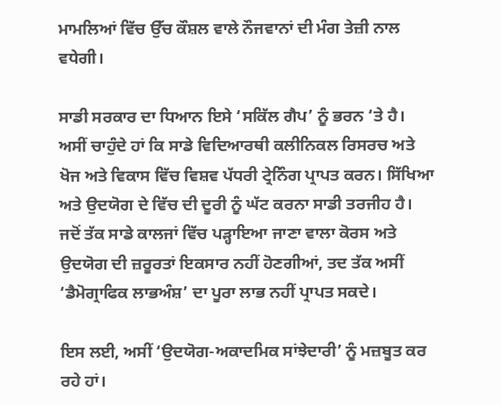ਮਾਮਲਿਆਂ ਵਿੱਚ ਉੱਚ ਕੌਸ਼ਲ ਵਾਲੇ ਨੌਜਵਾਨਾਂ ਦੀ ਮੰਗ ਤੇਜ਼ੀ ਨਾਲ ਵਧੇਗੀ।

ਸਾਡੀ ਸਰਕਾਰ ਦਾ ਧਿਆਨ ਇਸੇ ‘ਸਕਿੱਲ ਗੈਪ’ ਨੂੰ ਭਰਨ ‘ਤੇ ਹੈ। ਅਸੀਂ ਚਾਹੁੰਦੇ ਹਾਂ ਕਿ ਸਾਡੇ ਵਿਦਿਆਰਥੀ ਕਲੀਨਿਕਲ ਰਿਸਰਚ ਅਤੇ ਖੋਜ ਅਤੇ ਵਿਕਾਸ ਵਿੱਚ ਵਿਸ਼ਵ ਪੱਧਰੀ ਟ੍ਰੇਨਿੰਗ ਪ੍ਰਾਪਤ ਕਰਨ। ਸਿੱਖਿਆ ਅਤੇ ਉਦਯੋਗ ਦੇ ਵਿੱਚ ਦੀ ਦੂਰੀ ਨੂੰ ਘੱਟ ਕਰਨਾ ਸਾਡੀ ਤਰਜੀਹ ਹੈ। ਜਦੋਂ ਤੱਕ ਸਾਡੇ ਕਾਲਜਾਂ ਵਿੱਚ ਪੜ੍ਹਾਇਆ ਜਾਣਾ ਵਾਲਾ ਕੋਰਸ ਅਤੇ ਉਦਯੋਗ ਦੀ ਜ਼ਰੂਰਤਾਂ ਇਕਸਾਰ ਨਹੀਂ ਹੋਣਗੀਆਂ, ਤਦ ਤੱਕ ਅਸੀਂ ‘ਡੈਮੋਗ੍ਰਾਫਿਕ ਲਾਭਅੰਸ਼’ ਦਾ ਪੂਰਾ ਲਾਭ ਨਹੀਂ ਪ੍ਰਾਪਤ ਸਕਦੇ।

ਇਸ ਲਈ, ਅਸੀਂ ‘ਉਦਯੋਗ-ਅਕਾਦਮਿਕ ਸਾਂਝੇਦਾਰੀ’ ਨੂੰ ਮਜ਼ਬੂਤ ਕਰ ਰਹੇ ਹਾਂ।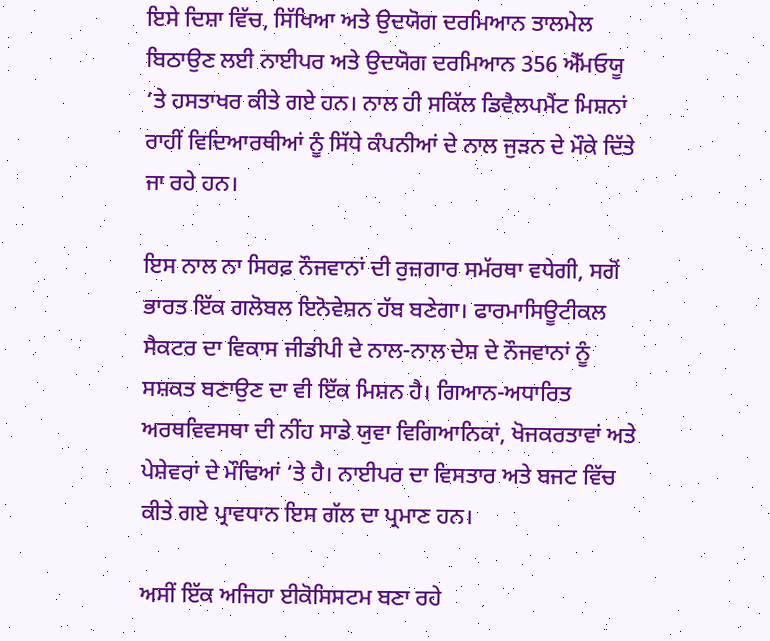ਇਸੇ ਦਿਸ਼ਾ ਵਿੱਚ, ਸਿੱਖਿਆ ਅਤੇ ਉਦਯੋਗ ਦਰਮਿਆਨ ਤਾਲਮੇਲ ਬਿਠਾਉਣ ਲਈ ਨਾਈਪਰ ਅਤੇ ਉਦਯੋਗ ਦਰਮਿਆਨ 356 ਐੱਮਓਯੂ ‘ਤੇ ਹਸਤਾਖਰ ਕੀਤੇ ਗਏ ਹਨ। ਨਾਲ ਹੀ ਸਕਿੱਲ ਡਿਵੈਲਪਮੈਂਟ ਮਿਸ਼ਨਾਂ ਰਾਹੀਂ ਵਿਦਿਆਰਥੀਆਂ ਨੂੰ ਸਿੱਧੇ ਕੰਪਨੀਆਂ ਦੇ ਨਾਲ ਜੁੜਨ ਦੇ ਮੌਕੇ ਦਿੱਤੇ ਜਾ ਰਹੇ ਹਨ।

ਇਸ ਨਾਲ ਨਾ ਸਿਰਫ਼ ਨੌਜਵਾਨਾਂ ਦੀ ਰੁਜ਼ਗਾਰ ਸਮੱਰਥਾ ਵਧੇਗੀ, ਸਗੋਂ ਭਾਰਤ ਇੱਕ ਗਲੋਬਲ ਇਨੋਵੇਸ਼ਨ ਹੱਬ ਬਣੇਗਾ। ਫਾਰਮਾਸਿਊਟੀਕਲ ਸੈਕਟਰ ਦਾ ਵਿਕਾਸ ਜੀਡੀਪੀ ਦੇ ਨਾਲ-ਨਾਲ ਦੇਸ਼ ਦੇ ਨੌਜਵਾਨਾਂ ਨੂੰ ਸਸ਼ਕਤ ਬਣਾਉਣ ਦਾ ਵੀ ਇੱਕ ਮਿਸ਼ਨ ਹੈ। ਗਿਆਨ-ਅਧਾਰਿਤ ਅਰਥਵਿਵਸਥਾ ਦੀ ਨੀਂਹ ਸਾਡੇ ਯੁਵਾ ਵਿਗਿਆਨਿਕਾਂ, ਖੋਜਕਰਤਾਵਾਂ ਅਤੇ ਪੇਸ਼ੇਵਰਾਂ ਦੇ ਮੌਢਿਆਂ ‘ਤੇ ਹੈ। ਨਾਈਪਰ ਦਾ ਵਿਸਤਾਰ ਅਤੇ ਬਜਟ ਵਿੱਚ ਕੀਤੇ ਗਏ ਪ੍ਰਾਵਧਾਨ ਇਸ ਗੱਲ ਦਾ ਪ੍ਰਮਾਣ ਹਨ।

ਅਸੀਂ ਇੱਕ ਅਜਿਹਾ ਈਕੋਸਿਸਟਮ ਬਣਾ ਰਹੇ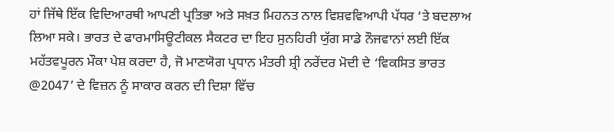ਹਾਂ ਜਿੱਥੇ ਇੱਕ ਵਿਦਿਆਰਥੀ ਆਪਣੀ ਪ੍ਰਤਿਭਾ ਅਤੇ ਸਖ਼ਤ ਮਿਹਨਤ ਨਾਲ ਵਿਸ਼ਵਵਿਆਪੀ ਪੱਧਰ ‘ਤੇ ਬਦਲਾਅ ਲਿਆ ਸਕੇ। ਭਾਰਤ ਦੇ ਫਾਰਮਾਸਿਊਟੀਕਲ ਸੈਕਟਰ ਦਾ ਇਹ ਸੁਨਹਿਰੀ ਯੁੱਗ ਸਾਡੇ ਨੌਜਵਾਨਾਂ ਲਈ ਇੱਕ ਮਹੱਤਵਪੂਰਨ ਮੌਕਾ ਪੇਸ਼ ਕਰਦਾ ਹੈ, ਜੋ ਮਾਣਯੋਗ ਪ੍ਰਧਾਨ ਮੰਤਰੀ ਸ਼੍ਰੀ ਨਰੇਂਦਰ ਮੋਦੀ ਦੇ ‘ਵਿਕਸਿਤ ਭਾਰਤ @2047’ ਦੇ ਵਿਜ਼ਨ ਨੂੰ ਸਾਕਾਰ ਕਰਨ ਦੀ ਦਿਸ਼ਾ ਵਿੱਚ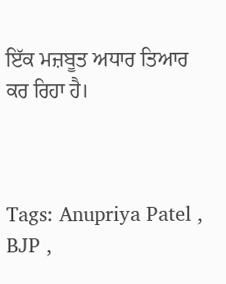ਇੱਕ ਮਜ਼ਬੂਤ ਅਧਾਰ ਤਿਆਰ ਕਰ ਰਿਹਾ ਹੈ।



Tags: Anupriya Patel , BJP ,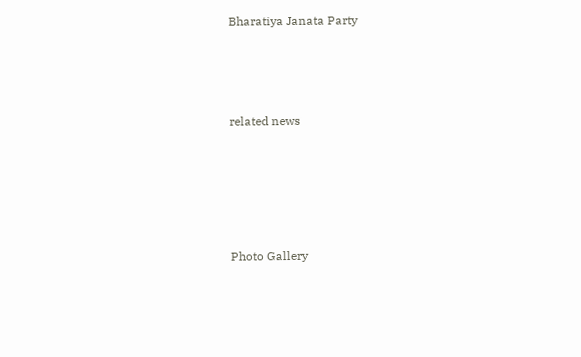Bharatiya Janata Party





related news







Photo Gallery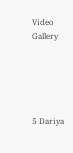Video Gallery





5 Dariya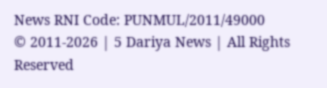News RNI Code: PUNMUL/2011/49000
© 2011-2026 | 5 Dariya News | All Rights Reserved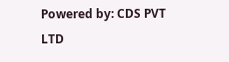Powered by: CDS PVT LTD